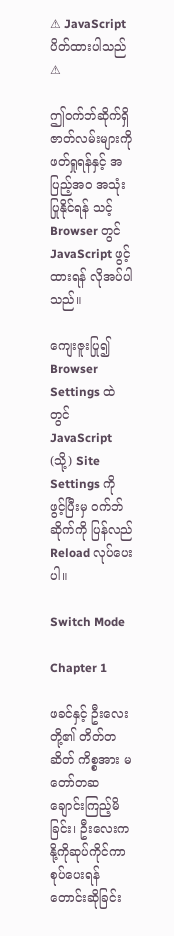⚠ JavaScript ပိတ်ထားပါသည် ⚠

ဤဝက်ဘ်ဆိုက်ရှိ ဇာတ်လမ်းများကို ဖတ်ရှုရန်နှင့် အပြည့်အဝ အသုံးပြုနိုင်ရန် သင့် Browser တွင် JavaScript ဖွင့်ထားရန် လိုအပ်ပါသည်။

ကျေးဇူးပြု၍ Browser Settings ထဲတွင် JavaScript (သို့) Site Settings ကို ဖွင့်ပြီးမှ ဝက်ဘ်ဆိုက်ကို ပြန်လည် Reload လုပ်ပေးပါ။

Switch Mode

Chapter 1

ဖခင်နှင့် ဦးလေးတို့၏ တိတ်တဆိတ် ကိစ္စအား မတော်တဆ ချောင်းကြည့်မိခြင်း၊ ဦးလေးက နို့ကိုဆုပ်ကိုင်ကာ စုပ်ပေးရန် တောင်းဆိုခြင်း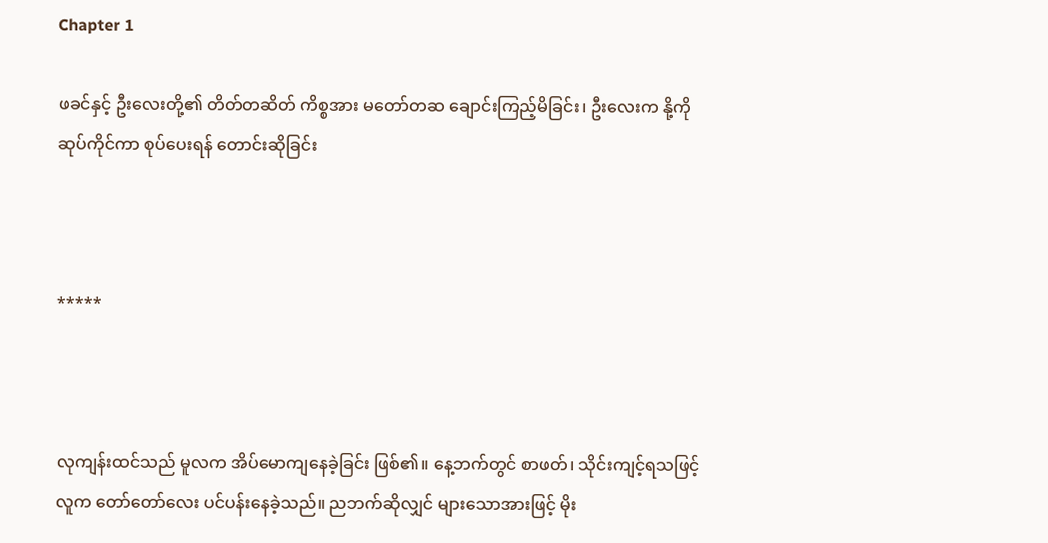Chapter 1

ဖခင်နှင့် ဦးလေးတို့၏ တိတ်တဆိတ် ကိစ္စအား မတော်တဆ ချောင်းကြည့်မိခြင်း၊ ဦးလေးက နို့ကိုဆုပ်ကိုင်ကာ စုပ်ပေးရန် တောင်းဆိုခြင်း



*****



လုကျန်းထင်သည် မူလက အိပ်မောကျနေခဲ့ခြင်း ဖြစ်၏။ နေ့ဘက်တွင် စာဖတ်၊ သိုင်းကျင့်ရသဖြင့် လူက တော်တော်လေး ပင်ပန်းနေခဲ့သည်။ ညဘက်ဆိုလျှင် များသောအားဖြင့် မိုး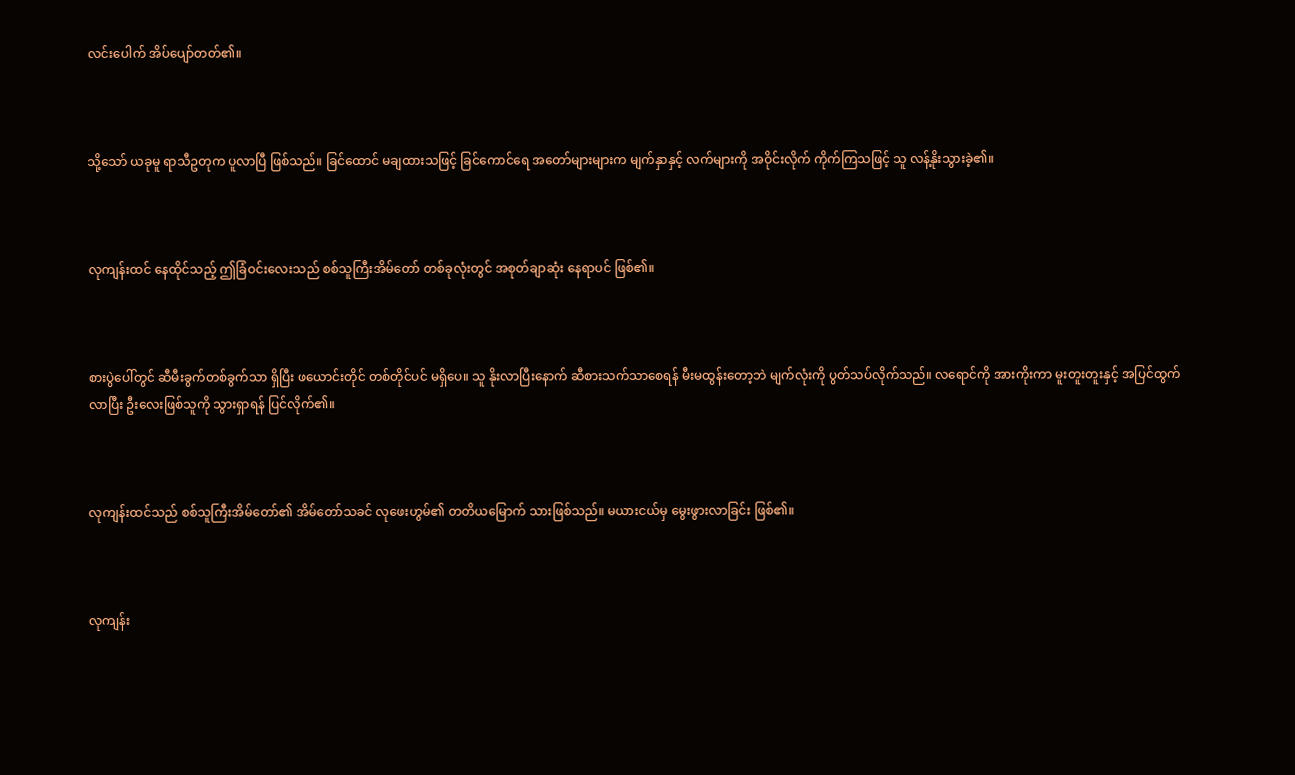လင်းပေါက် အိပ်ပျော်တတ်၏။



သို့သော် ယခုမူ ရာသီဥတုက ပူလာပြီ ဖြစ်သည်။ ခြင်ထောင် မချထားသဖြင့် ခြင်ကောင်ရေ အတော်များများက မျက်နှာနှင့် လက်များကို အဝိုင်းလိုက် ကိုက်ကြသဖြင့် သူ လန့်နိုးသွားခဲ့၏။



လုကျန်းထင် နေထိုင်သည့် ဤခြံဝင်းလေးသည် စစ်သူကြီးအိမ်တော် တစ်ခုလုံးတွင် အစုတ်ချာဆုံး နေရာပင် ဖြစ်၏။



စားပွဲပေါ်တွင် ဆီမီးခွက်တစ်ခွက်သာ ရှိပြီး ဖယောင်းတိုင် တစ်တိုင်ပင် မရှိပေ။ သူ နိုးလာပြီးနောက် ဆီစားသက်သာစေရန် မီးမထွန်းတော့ဘဲ မျက်လုံးကို ပွတ်သပ်လိုက်သည်။ လရောင်ကို အားကိုးကာ မူးတူးတူးနှင့် အပြင်ထွက်လာပြီး ဦးလေးဖြစ်သူကို သွားရှာရန် ပြင်လိုက်၏။



လုကျန်းထင်သည် စစ်သူကြီးအိမ်တော်၏ အိမ်တော်သခင် လုဖေးဟွမ်၏ တတိယမြောက် သားဖြစ်သည်။ မယားငယ်မှ မွေးဖွားလာခြင်း ဖြစ်၏။



လုကျန်း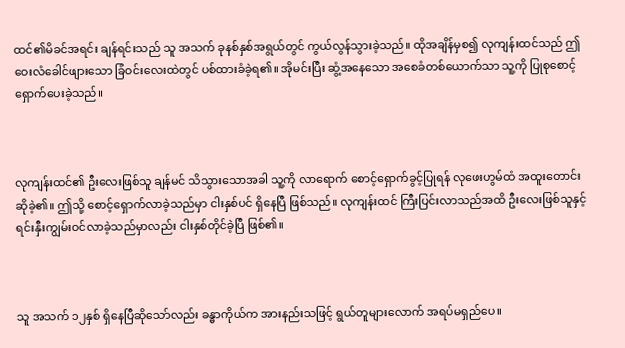ထင်၏မိခင်အရင်း ချန်ရင်းသည် သူ အသက် ခုနစ်နှစ်အရွယ်တွင် ကွယ်လွန်သွားခဲ့သည်။ ထိုအချိန်မှစ၍ လုကျန်းထင်သည် ဤဝေးလံခေါင်ဖျားသော ခြံဝင်းလေးထဲတွင် ပစ်ထားခံခဲ့ရ၏။ အိုမင်းပြီး ဆွံ့အနေသော အစေခံတစ်ယောက်သာ သူ့ကို ပြုစုစောင့်ရှောက်ပေးခဲ့သည်။



လုကျန်းထင်၏ ဦးလေးဖြစ်သူ ချန်မင် သိသွားသောအခါ သူ့ကို လာရောက် စောင့်ရှောက်ခွင့်ပြုရန် လုဖေးဟွမ်ထံ အထူးတောင်းဆိုခဲ့၏။ ဤသို့ စောင့်ရှောက်လာခဲ့သည်မှာ ငါးနှစ်ပင် ရှိနေပြီ ဖြစ်သည်။ လုကျန်းထင် ကြီးပြင်းလာသည်အထိ ဦးလေးဖြစ်သူနှင့် ရင်းနှီးကျွမ်းဝင်လာခဲ့သည်မှာလည်း ငါးနှစ်တိုင်ခဲ့ပြီ ဖြစ်၏။



သူ အသက် ၁၂နှစ် ရှိနေပြီဆိုသော်လည်း ခန္ဓာကိုယ်က အားနည်းသဖြင့် ရွယ်တူများလောက် အရပ်မရှည်ပေ။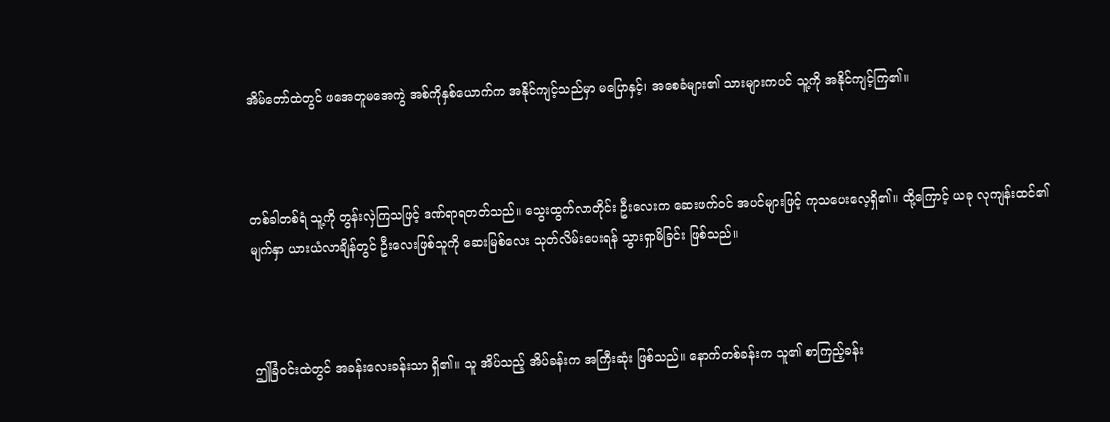အိမ်တော်ထဲတွင် ဖအေတူမအေကွဲ အစ်ကိုနှစ်ယောက်က အနိုင်ကျင့်သည်မှာ မပြောနှင့်၊ အစေခံများ၏ သားများကပင် သူ့ကို အနိုင်ကျင့်ကြ၏။



တစ်ခါတစ်ရံ သူ့ကို တွန်းလှဲကြသဖြင့် ဒဏ်ရာရတတ်သည်။ သွေးထွက်လာတိုင်း ဦးလေးက ဆေးဖက်ဝင် အပင်များဖြင့် ကုသပေးလေ့ရှိ၏။ ထို့ကြောင့် ယခု လုကျန်းထင်၏ မျက်နှာ ယားယံလာချိန်တွင် ဦးလေးဖြစ်သူကို ဆေးမြစ်လေး သုတ်လိမ်းပေးရန် သွားရှာမိခြင်း ဖြစ်သည်။



ဤခြံဝင်းထဲတွင် အခန်းလေးခန်းသာ ရှိ၏။ သူ အိပ်သည့် အိပ်ခန်းက အကြီးဆုံး ဖြစ်သည်။ နောက်တစ်ခန်းက သူ၏ စာကြည့်ခန်း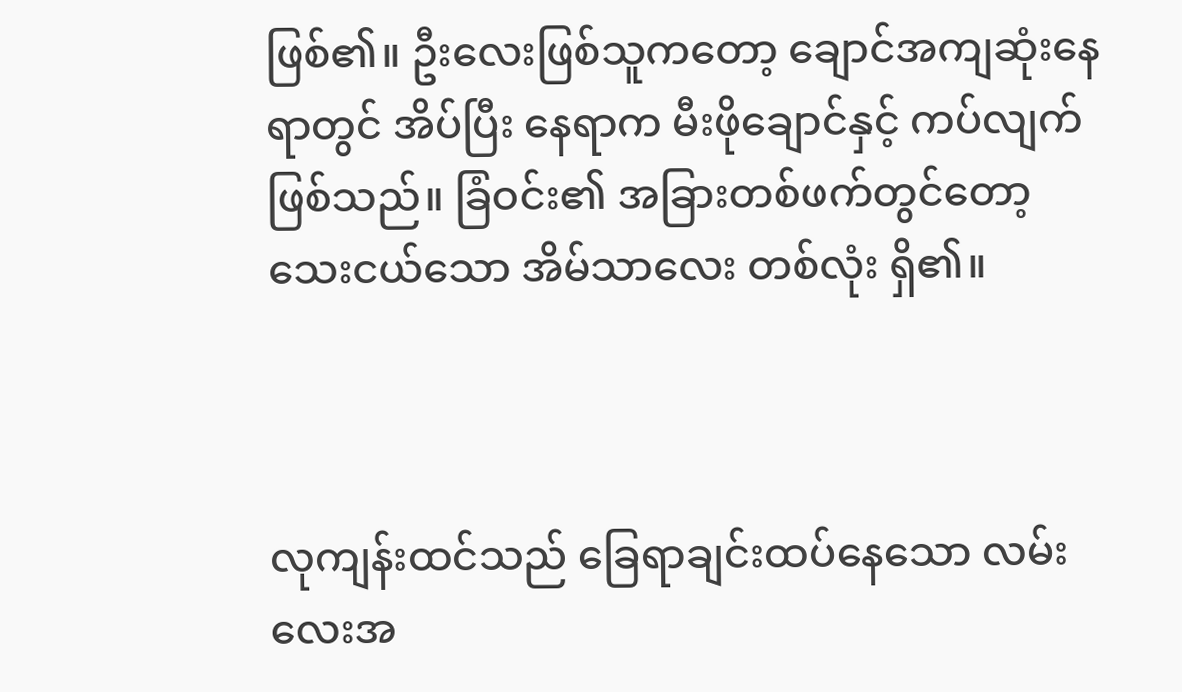ဖြစ်၏။ ဦးလေးဖြစ်သူကတော့ ချောင်အကျဆုံးနေရာတွင် အိပ်ပြီး နေရာက မီးဖိုချောင်နှင့် ကပ်လျက် ဖြစ်သည်။ ခြံဝင်း၏ အခြားတစ်ဖက်တွင်တော့ သေးငယ်သော အိမ်သာလေး တစ်လုံး ရှိ၏။



လုကျန်းထင်သည် ခြေရာချင်းထပ်နေသော လမ်းလေးအ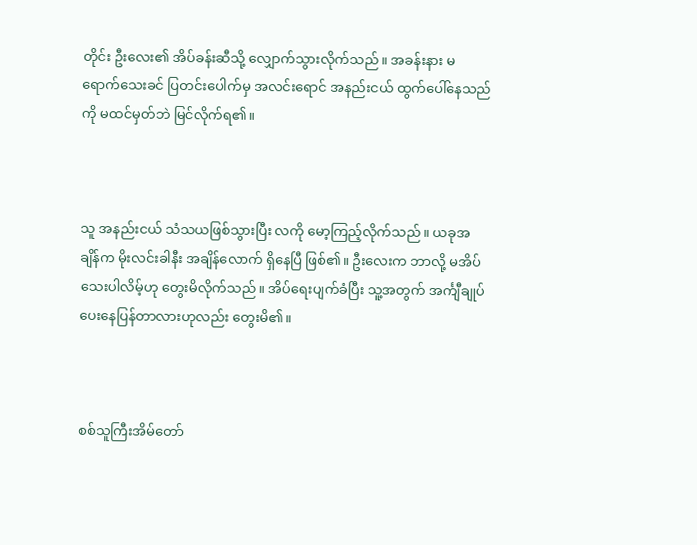တိုင်း ဦးလေး၏ အိပ်ခန်းဆီသို့ လျှောက်သွားလိုက်သည်။ အခန်းနား မရောက်သေးခင် ပြတင်းပေါက်မှ အလင်းရောင် အနည်းငယ် ထွက်ပေါ်နေသည်ကို မထင်မှတ်ဘဲ မြင်လိုက်ရ၏။



သူ အနည်းငယ် သံသယဖြစ်သွားပြီး လကို မော့ကြည့်လိုက်သည်။ ယခုအချိန်က မိုးလင်းခါနီး အချိန်လောက် ရှိနေပြီ ဖြစ်၏။ ဦးလေးက ဘာလို့ မအိပ်သေးပါလိမ့်ဟု တွေးမိလိုက်သည်။ အိပ်ရေးပျက်ခံပြီး သူ့အတွက် အင်္ကျီချုပ်ပေးနေပြန်တာလားဟုလည်း တွေးမိ၏။



စစ်သူကြီးအိမ်တော်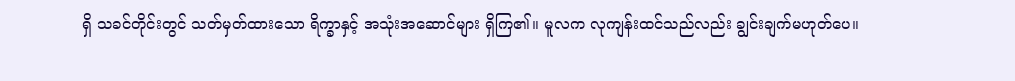ရှိ သခင်တိုင်းတွင် သတ်မှတ်ထားသော ရိက္ခာနှင့် အသုံးအဆောင်များ ရှိကြ၏။ မူလက လုကျန်းထင်သည်လည်း ချွင်းချက်မဟုတ်ပေ။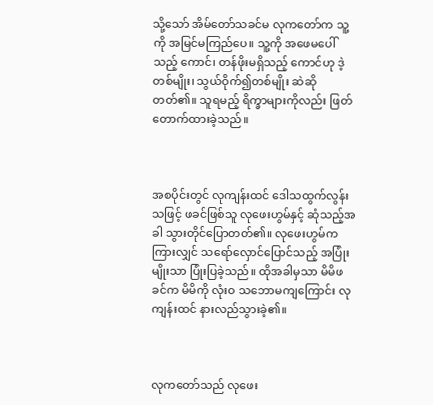သို့သော် အိမ်တော်သခင်မ လုကတော်က သူ့ကို အမြင်မကြည်ပေ။ သူ့ကို အဖေမပေါ်သည့် ကောင်၊ တန်ဖိုးမရှိသည့် ကောင်ဟု ဒဲ့တစ်မျိုး၊ သွယ်ဝိုက်၍တစ်မျိုး ဆဲဆိုတတ်၏။ သူရမည့် ရိက္ခာများကိုလည်း ဖြတ်တောက်ထားခဲ့သည်။



အစပိုင်းတွင် လုကျန်းထင် ဒေါသထွက်လွန်းသဖြင့် ဖခင်ဖြစ်သူ လုဖေးဟွမ်နှင့် ဆုံသည့်အခါ သွားတိုင်ပြောတတ်၏။ လုဖေးဟွမ်က ကြားလျှင် သရော်လှောင်ပြောင်သည့် အပြုံးမျိုးသာ ပြုံးပြခဲ့သည်။ ထိုအခါမှသာ မိမိဖခင်က မိမိကို လုံးဝ သဘောမကျကြောင်း လုကျန်းထင် နားလည်သွားခဲ့၏။



လုကတော်သည် လုဖေး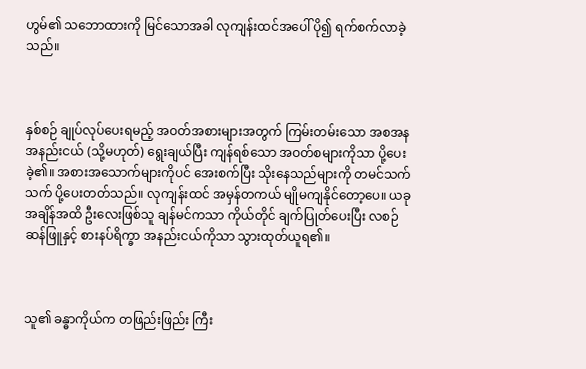ဟွမ်၏ သဘောထားကို မြင်သောအခါ လုကျန်းထင်အပေါ် ပို၍ ရက်စက်လာခဲ့သည်။



နှစ်စဉ် ချုပ်လုပ်ပေးရမည့် အဝတ်အစားများအတွက် ကြမ်းတမ်းသော အစအန အနည်းငယ် (သို့မဟုတ်) ရွေးချယ်ပြီး ကျန်ရစ်သော အဝတ်စများကိုသာ ပို့ပေးခဲ့၏။ အစားအသောက်များကိုပင် အေးစက်ပြီး သိုးနေသည်များကို တမင်သက်သက် ပို့ပေးတတ်သည်။ လုကျန်းထင် အမှန်တကယ် မျိုမကျနိုင်တော့ပေ။ ယခုအချိန်အထိ ဦးလေးဖြစ်သူ ချန်မင်ကသာ ကိုယ်တိုင် ချက်ပြုတ်ပေးပြီး လစဉ် ဆန်ဖြူနှင့် စားနပ်ရိက္ခာ အနည်းငယ်ကိုသာ သွားထုတ်ယူရ၏။



သူ၏ ခန္ဓာကိုယ်က တဖြည်းဖြည်း ကြီး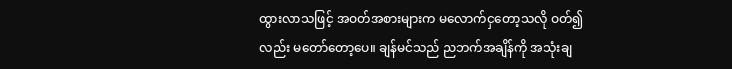ထွားလာသဖြင့် အဝတ်အစားများက မလောက်ငှတော့သလို ဝတ်၍လည်း မတော်တော့ပေ။ ချန်မင်သည် ညဘက်အချိန်ကို အသုံးချ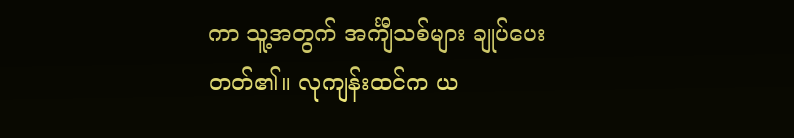ကာ သူ့အတွက် အင်္ကျီသစ်များ ချုပ်ပေးတတ်၏။ လုကျန်းထင်က ယ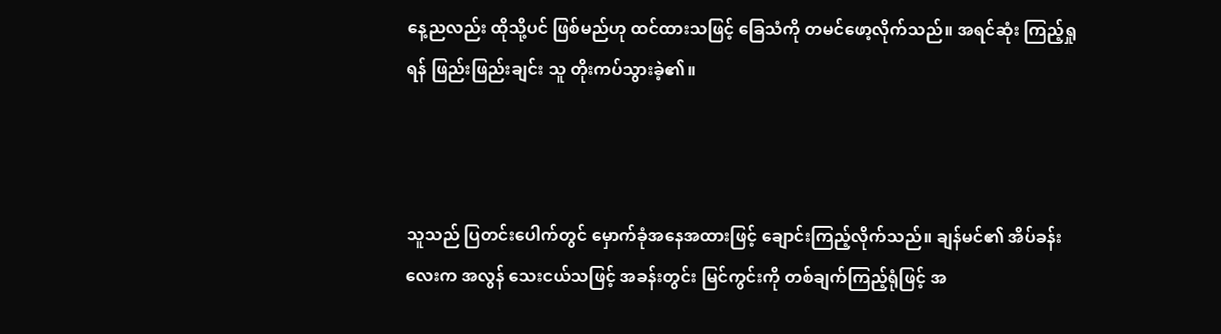နေ့ညလည်း ထိုသို့ပင် ဖြစ်မည်ဟု ထင်ထားသဖြင့် ခြေသံကို တမင်ဖော့လိုက်သည်။ အရင်ဆုံး ကြည့်ရှုရန် ဖြည်းဖြည်းချင်း သူ တိုးကပ်သွားခဲ့၏။



သူသည် ပြတင်းပေါက်တွင် မှောက်ခုံအနေအထားဖြင့် ချောင်းကြည့်လိုက်သည်။ ချန်မင်၏ အိပ်ခန်းလေးက အလွန် သေးငယ်သဖြင့် အခန်းတွင်း မြင်ကွင်းကို တစ်ချက်ကြည့်ရုံဖြင့် အ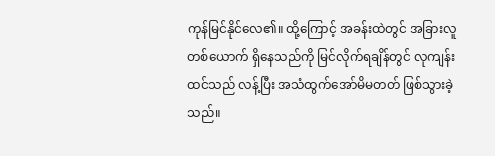ကုန်မြင်နိုင်လေ၏။ ထို့ကြောင့် အခန်းထဲတွင် အခြားလူတစ်ယောက် ရှိနေသည်ကို မြင်လိုက်ရချိန်တွင် လုကျန်းထင်သည် လန့်ပြီး အသံထွက်အော်မိမတတ် ဖြစ်သွားခဲ့သည်။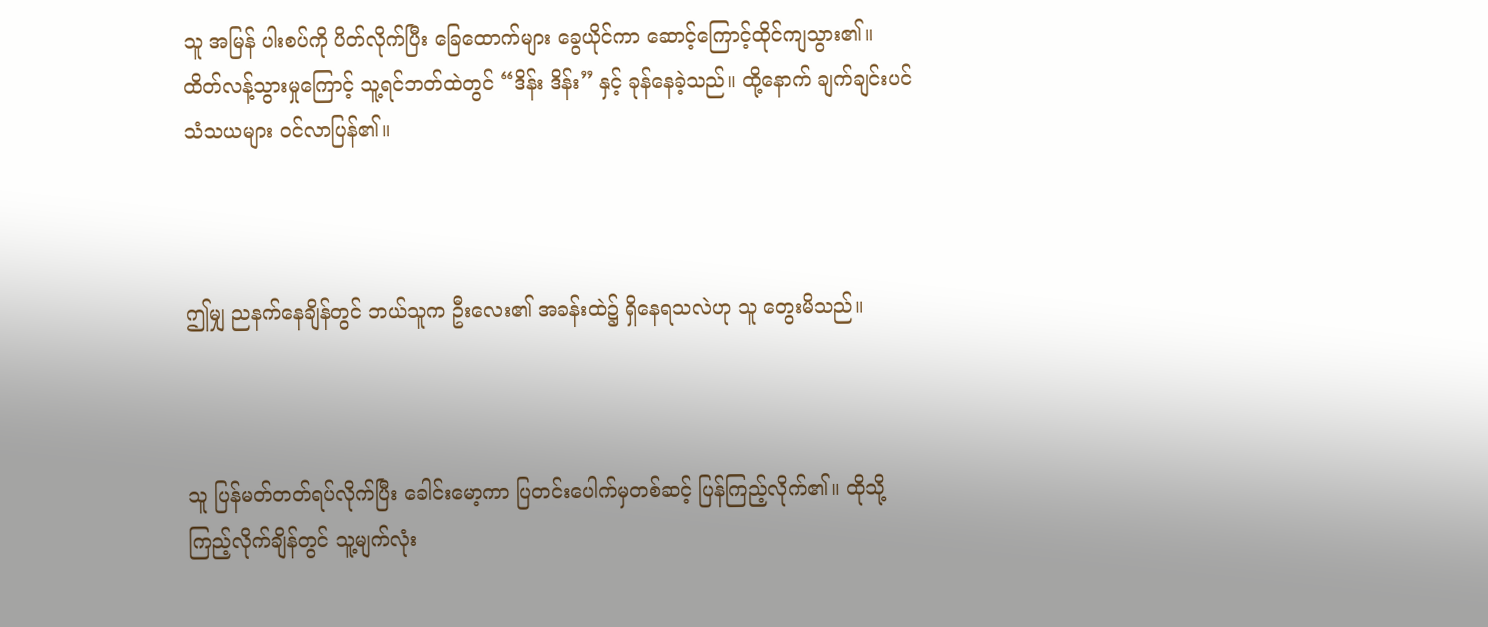သူ အမြန် ပါးစပ်ကို ပိတ်လိုက်ပြီး ခြေထောက်များ ခွေယိုင်ကာ ဆောင့်ကြောင့်ထိုင်ကျသွား၏။ ထိတ်လန့်သွားမှုကြောင့် သူ့ရင်ဘတ်ထဲတွင် “ဒိန်း ဒိန်း” နှင့် ခုန်နေခဲ့သည်။ ထို့နောက် ချက်ချင်းပင် သံသယများ ဝင်လာပြန်၏။



ဤမျှ ညနက်နေချိန်တွင် ဘယ်သူက ဦးလေး၏ အခန်းထဲ၌ ရှိနေရသလဲဟု သူ တွေးမိသည်။



သူ ပြန်မတ်တတ်ရပ်လိုက်ပြီး ခေါင်းမော့ကာ ပြတင်းပေါက်မှတစ်ဆင့် ပြန်ကြည့်လိုက်၏။ ထိုသို့ ကြည့်လိုက်ချိန်တွင် သူ့မျက်လုံး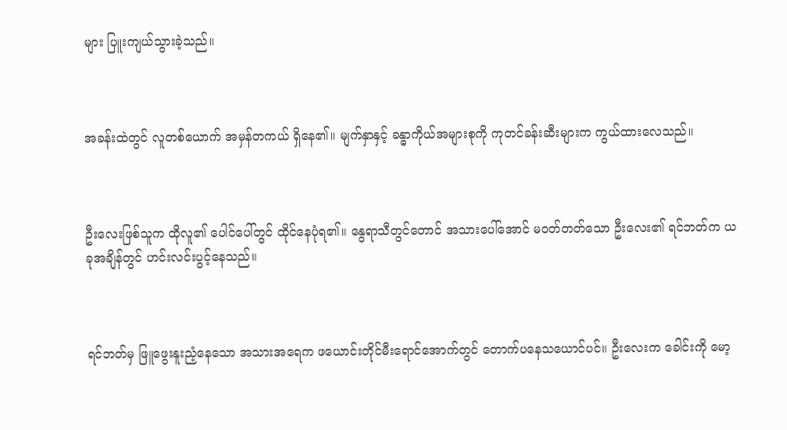များ ပြူးကျယ်သွားခဲ့သည်။



အခန်းထဲတွင် လူတစ်ယောက် အမှန်တကယ် ရှိနေ၏။ မျက်နှာနှင့် ခန္ဓာကိုယ်အများစုကို ကုတင်ခန်းဆီးများက ကွယ်ထားလေသည်။



ဦးလေးဖြစ်သူက ထိုလူ၏ ပေါင်ပေါ်တွင် ထိုင်နေပုံရ၏။ နွေရာသီတွင်တောင် အသားပေါ်အောင် မဝတ်တတ်သော ဦးလေး၏ ရင်ဘတ်က ယခုအချိန်တွင် ဟင်းလင်းပွင့်နေသည်။



ရင်ဘတ်မှ ဖြူဖွေးနူးညံ့နေသော အသားအရေက ဖယောင်းတိုင်မီးရောင်အောက်တွင် တောက်ပနေသယောင်ပင်။ ဦးလေးက ခေါင်းကို မော့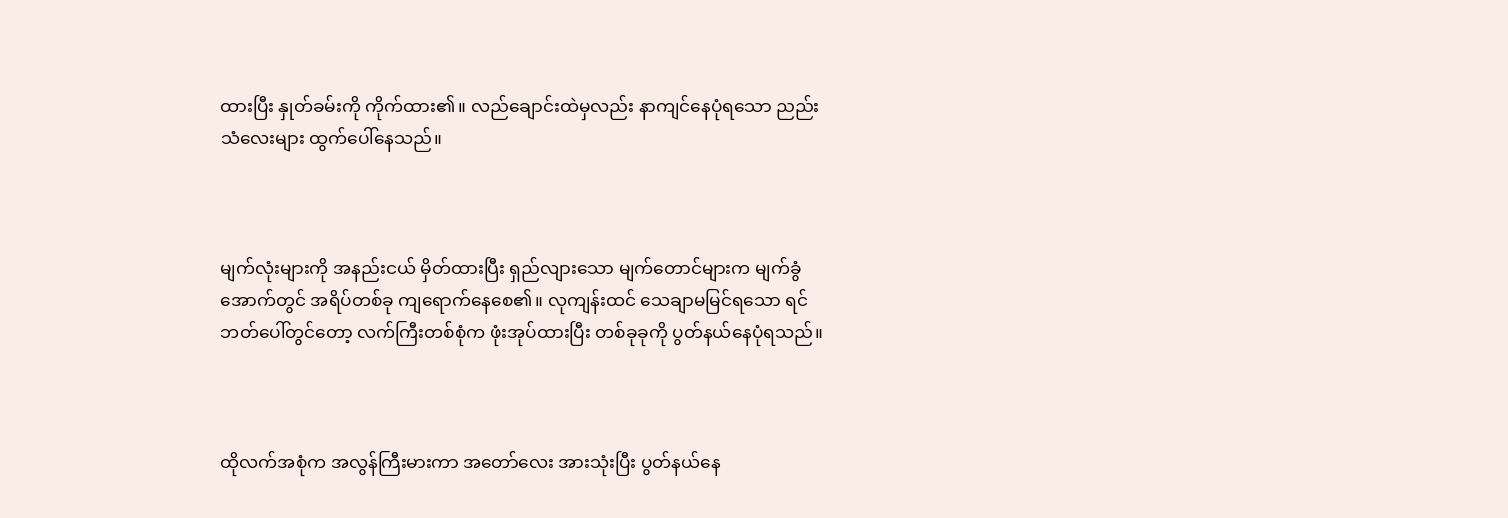ထားပြီး နှုတ်ခမ်းကို ကိုက်ထား၏။ လည်ချောင်းထဲမှလည်း နာကျင်နေပုံရသော ညည်းသံလေးများ ထွက်ပေါ်နေသည်။



မျက်လုံးများကို အနည်းငယ် မှိတ်ထားပြီး ရှည်လျားသော မျက်တောင်များက မျက်ခွံအောက်တွင် အရိပ်တစ်ခု ကျရောက်နေစေ၏။ လုကျန်းထင် သေချာမမြင်ရသော ရင်ဘတ်ပေါ်တွင်တော့ လက်ကြီးတစ်စုံက ဖုံးအုပ်ထားပြီး တစ်ခုခုကို ပွတ်နယ်နေပုံရသည်။



ထိုလက်အစုံက အလွန်ကြီးမားကာ အတော်လေး အားသုံးပြီး ပွတ်နယ်နေ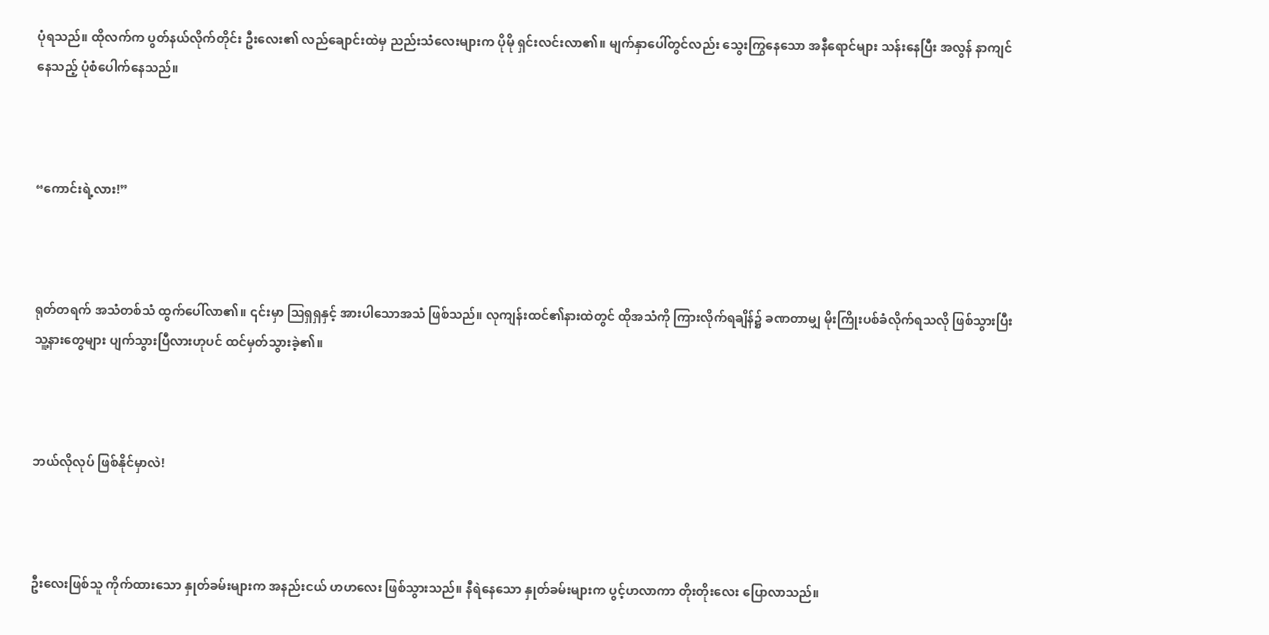ပုံရသည်။ ထိုလက်က ပွတ်နယ်လိုက်တိုင်း ဦးလေး၏ လည်ချောင်းထဲမှ ညည်းသံလေးများက ပိုမို ရှင်းလင်းလာ၏။ မျက်နှာပေါ်တွင်လည်း သွေးကြွနေသော အနီရောင်များ သန်းနေပြီး အလွန် နာကျင်နေသည့် ပုံစံပေါက်နေသည်။



“ကောင်းရဲ့လား!”



ရုတ်တရက် အသံတစ်သံ ထွက်ပေါ်လာ၏။ ၎င်းမှာ ဩရှရှနှင့် အားပါသောအသံ ဖြစ်သည်။ လုကျန်းထင်၏နားထဲတွင် ထိုအသံကို ကြားလိုက်ရချိန်၌ ခဏတာမျှ မိုးကြိုးပစ်ခံလိုက်ရသလို ဖြစ်သွားပြီး သူ့နားတွေများ ပျက်သွားပြီလားဟုပင် ထင်မှတ်သွားခဲ့၏။



ဘယ်လိုလုပ် ဖြစ်နိုင်မှာလဲ!



ဦးလေးဖြစ်သူ ကိုက်ထားသော နှုတ်ခမ်းများက အနည်းငယ် ဟဟလေး ဖြစ်သွားသည်။ နီရဲနေသော နှုတ်ခမ်းများက ပွင့်ဟလာကာ တိုးတိုးလေး ပြောလာသည်။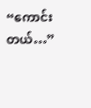“ကောင်းတယ်…”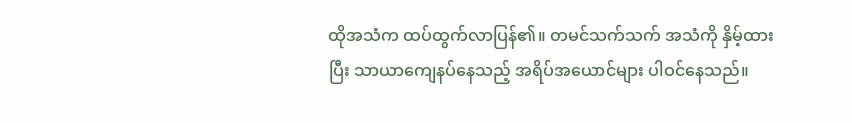ထိုအသံက ထပ်ထွက်လာပြန်၏။ တမင်သက်သက် အသံကို နှိမ့်ထားပြီး သာယာကျေနပ်နေသည့် အရိပ်အယောင်များ ပါဝင်နေသည်။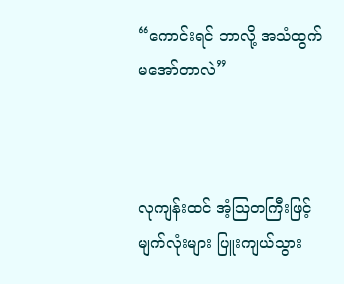“ကောင်းရင် ဘာလို့ အသံထွက်မအော်တာလဲ”



လုကျန်းထင် အံ့ဩတကြီးဖြင့် မျက်လုံးများ ပြူးကျယ်သွား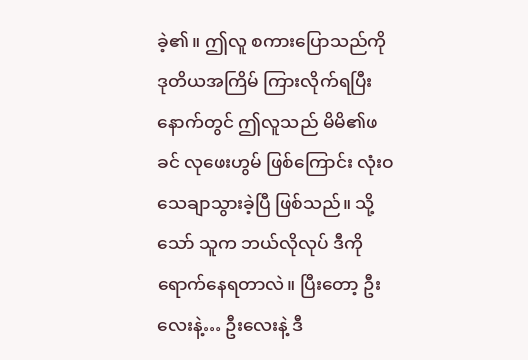ခဲ့၏။ ဤလူ စကားပြောသည်ကို ဒုတိယအကြိမ် ကြားလိုက်ရပြီးနောက်တွင် ဤလူသည် မိမိ၏ဖခင် လုဖေးဟွမ် ဖြစ်ကြောင်း လုံးဝ သေချာသွားခဲ့ပြီ ဖြစ်သည်။ သို့သော် သူက ဘယ်လိုလုပ် ဒီကို ရောက်နေရတာလဲ။ ပြီးတော့ ဦးလေးနဲ့… ဦးလေးနဲ့ ဒီ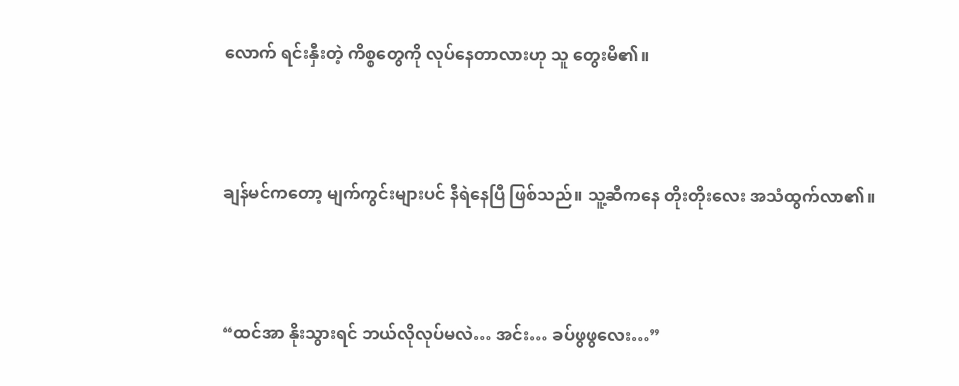လောက် ရင်းနှီးတဲ့ ကိစ္စတွေကို လုပ်နေတာလားဟု သူ တွေးမိ၏။



ချန်မင်ကတော့ မျက်ကွင်းများပင် နီရဲနေပြီ ဖြစ်သည်။ သူ့ဆီကနေ တိုးတိုးလေး အသံထွက်လာ၏။



“ထင်အာ နိုးသွားရင် ဘယ်လိုလုပ်မလဲ… အင်း… ခပ်ဖွဖွလေး…”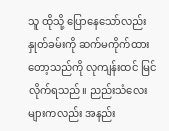သူ ထိုသို့ ပြောနေသော်လည်း နှုတ်ခမ်းကို ဆက်မကိုက်ထားတော့သည်ကို လုကျန်းထင် မြင်လိုက်ရသည်။ ညည်းသံလေးများကလည်း အနည်း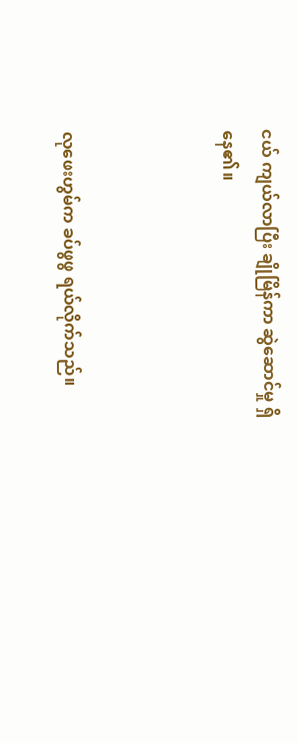ငယ် ကျယ်လာပြီး ချိုမြိန်ကာ ဆွဲဆောင်မှု ရှိနေ၏။



လုဖေးဟွမ်က ခပ်ဖွဖွ ရယ်လိုက်သည်။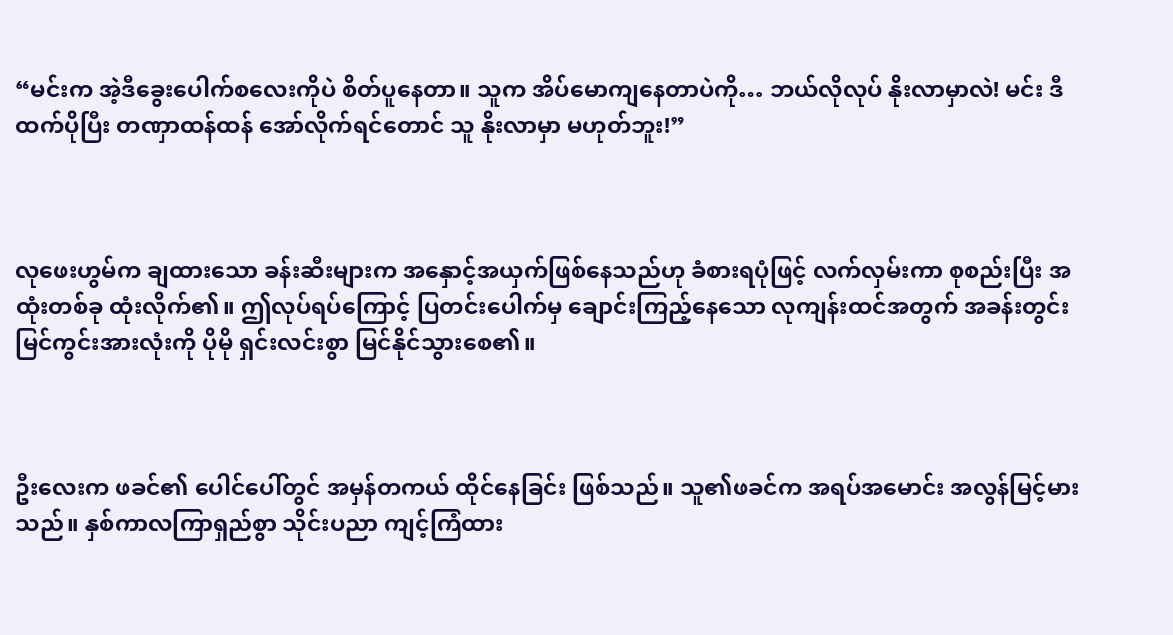“မင်းက အဲ့ဒီခွေးပေါက်စလေးကိုပဲ စိတ်ပူနေတာ။ သူက အိပ်မောကျနေတာပဲကို… ဘယ်လိုလုပ် နိုးလာမှာလဲ! မင်း ဒီထက်ပိုပြီး တဏှာထန်ထန် အော်လိုက်ရင်တောင် သူ နိုးလာမှာ မဟုတ်ဘူး!”



လုဖေးဟွမ်က ချထားသော ခန်းဆီးများက အနှောင့်အယှက်ဖြစ်နေသည်ဟု ခံစားရပုံဖြင့် လက်လှမ်းကာ စုစည်းပြီး အထုံးတစ်ခု ထုံးလိုက်၏။ ဤလုပ်ရပ်ကြောင့် ပြတင်းပေါက်မှ ချောင်းကြည့်နေသော လုကျန်းထင်အတွက် အခန်းတွင်း မြင်ကွင်းအားလုံးကို ပိုမို ရှင်းလင်းစွာ မြင်နိုင်သွားစေ၏။



ဦးလေးက ဖခင်၏ ပေါင်ပေါ်တွင် အမှန်တကယ် ထိုင်နေခြင်း ဖြစ်သည်။ သူ၏ဖခင်က အရပ်အမောင်း အလွန်မြင့်မားသည်။ နှစ်ကာလကြာရှည်စွာ သိုင်းပညာ ကျင့်ကြံထား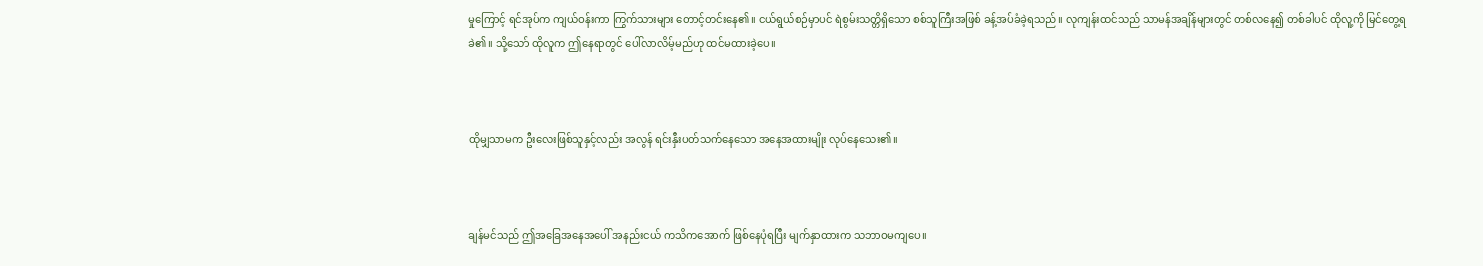မှုကြောင့် ရင်အုပ်က ကျယ်ဝန်းကာ ကြွက်သားများ တောင့်တင်းနေ၏။ ငယ်ရွယ်စဉ်မှာပင် ရဲစွမ်းသတ္တိရှိသော စစ်သူကြီးအဖြစ် ခန့်အပ်ခံခဲ့ရသည်။ လုကျန်းထင်သည် သာမန်အချိန်များတွင် တစ်လနေ၍ တစ်ခါပင် ထိုလူ့ကို မြင်တွေ့ရခဲ၏။ သို့သော် ထိုလူက ဤနေရာတွင် ပေါ်လာလိမ့်မည်ဟု ထင်မထားခဲ့ပေ။



ထိုမျှသာမက ဦးလေးဖြစ်သူနှင့်လည်း အလွန် ရင်းနှီးပတ်သက်နေသော အနေအထားမျိုး လုပ်နေသေး၏။



ချန်မင်သည် ဤအခြေအနေအပေါ် အနည်းငယ် ကသိကအောက် ဖြစ်နေပုံရပြီး မျက်နှာထားက သဘာဝမကျပေ။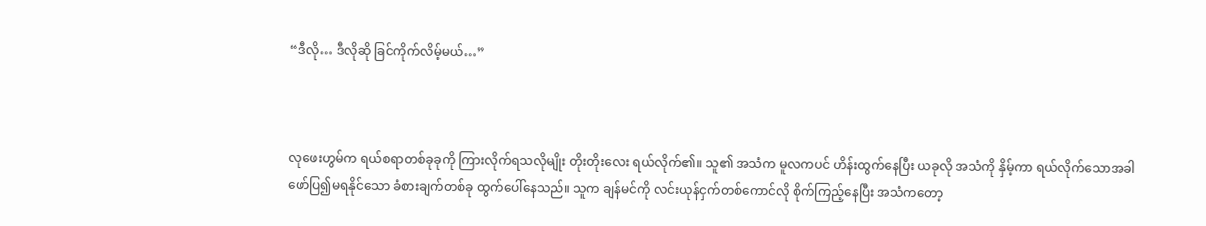“ဒီလို… ဒီလိုဆို ခြင်ကိုက်လိမ့်မယ်…”



လုဖေးဟွမ်က ရယ်စရာတစ်ခုခုကို ကြားလိုက်ရသလိုမျိုး တိုးတိုးလေး ရယ်လိုက်၏။ သူ၏ အသံက မူလကပင် ဟိန်းထွက်နေပြီး ယခုလို အသံကို နှိမ့်ကာ ရယ်လိုက်သောအခါ ဖော်ပြ၍မရနိုင်သော ခံစားချက်တစ်ခု ထွက်ပေါ်နေသည်။ သူက ချန်မင်ကို လင်းယုန်ငှက်တစ်ကောင်လို စိုက်ကြည့်နေပြီး အသံကတော့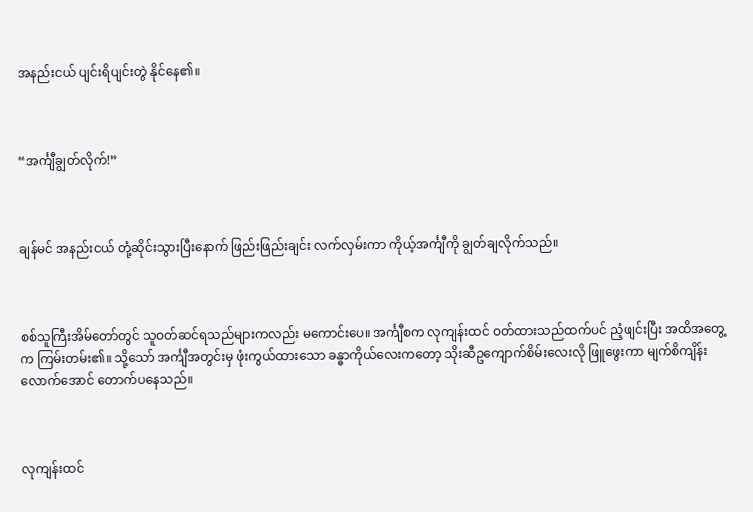အနည်းငယ် ပျင်းရိပျင်းတွဲ နိုင်နေ၏။



“အင်္ကျီချွတ်လိုက်!”



ချန်မင် အနည်းငယ် တုံ့ဆိုင်းသွားပြီးနောက် ဖြည်းဖြည်းချင်း လက်လှမ်းကာ ကိုယ့်အင်္ကျီကို ချွတ်ချလိုက်သည်။



စစ်သူကြီးအိမ်တော်တွင် သူဝတ်ဆင်ရသည်များကလည်း မကောင်းပေ။ အင်္ကျီစက လုကျန်းထင် ဝတ်ထားသည်ထက်ပင် ညံ့ဖျင်းပြီး အထိအတွေ့က ကြမ်းတမ်း၏။ သို့သော် အင်္ကျီအတွင်းမှ ဖုံးကွယ်ထားသော ခန္ဓာကိုယ်လေးကတော့ သိုးဆီဥကျောက်စိမ်းလေးလို ဖြူဖွေးကာ မျက်စိကျိန်းလောက်အောင် တောက်ပနေသည်။



လုကျန်းထင်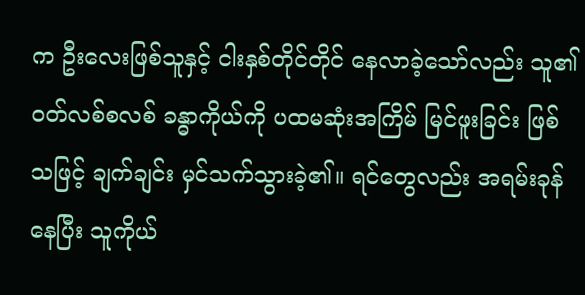က ဦးလေးဖြစ်သူနှင့် ငါးနှစ်တိုင်တိုင် နေလာခဲ့သော်လည်း သူ၏ ဝတ်လစ်စလစ် ခန္ဓာကိုယ်ကို ပထမဆုံးအကြိမ် မြင်ဖူးခြင်း ဖြစ်သဖြင့် ချက်ချင်း မှင်သက်သွားခဲ့၏။ ရင်တွေလည်း အရမ်းခုန်နေပြီး သူကိုယ်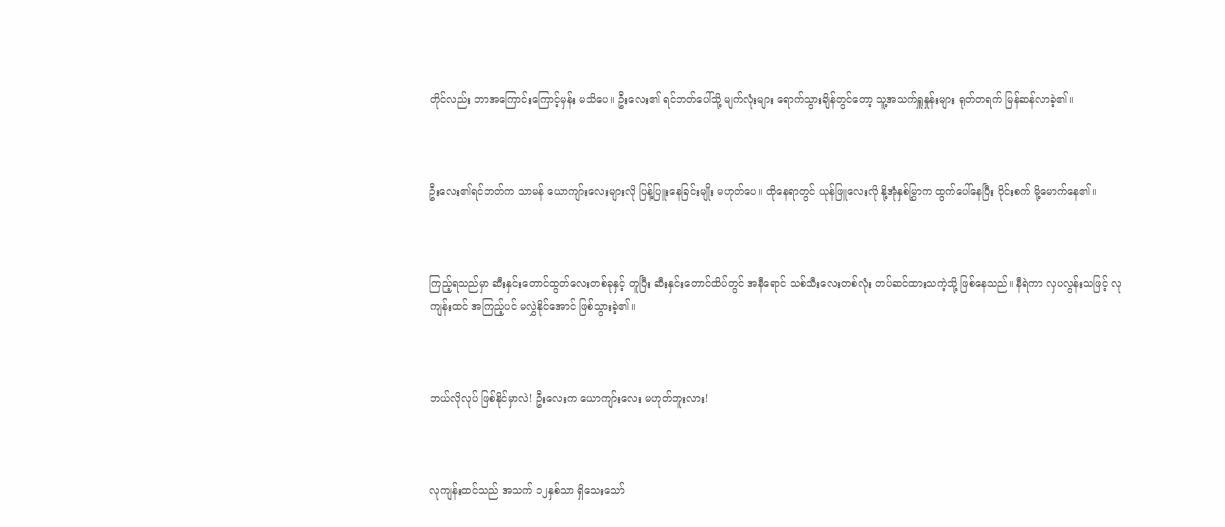တိုင်လည်း ဘာအကြောင်းကြောင့်မှန်း မသိပေ။ ဦးလေး၏ ရင်ဘတ်ပေါ်သို့ မျက်လုံးများ ရောက်သွားချိန်တွင်တော့ သူ့အသက်ရှူနှုန်းများ ရုတ်တရက် မြန်ဆန်လာခဲ့၏။



ဦးလေး၏ရင်ဘတ်က သာမန် ယောကျာ်းလေးများလို ပြန့်ပြူးနေခြင်းမျိုး မဟုတ်ပေ။ ထိုနေရာတွင် ယုန်ဖြူလေးလို နို့အုံနှစ်မြွှာက ထွက်ပေါ်နေပြီး ဝိုင်းစက် မို့မောက်နေ၏။



ကြည့်ရသည်မှာ ဆီးနှင်းတောင်ထွတ်လေးတစ်ခုနှင့် တူပြီး ဆီးနှင်းတောင်ထိပ်တွင် အနီရောင် သစ်သီးလေးတစ်လုံး တပ်ဆင်ထားသကဲ့သို့ ဖြစ်နေသည်။ နီရဲကာ လှပလွန်းသဖြင့် လုကျန်းထင် အကြည့်ပင် မလွှဲနိုင်အောင် ဖြစ်သွားခဲ့၏။



ဘယ်လိုလုပ် ဖြစ်နိုင်မှာလဲ! ဦးလေးက ယောကျာ်းလေး မဟုတ်ဘူးလား!



လုကျန်းထင်သည် အသက် ၁၂နှစ်သာ ရှိသေးသော်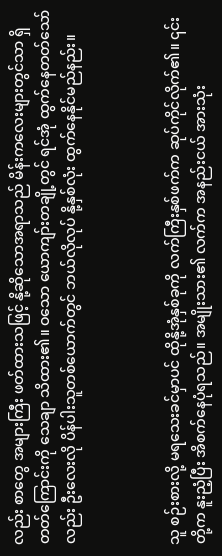လည်း စာတွေ အများကြီး ဖတ်ထားသဖြင့် နို့ဆိုသောအရာသည် မိန်းကလေးများတွင်သာ ရှိတတ်ကြောင်းကို သေချာ သိထား၏။ ဝသော ယောကျာ်းတချို့တွင် ရင်အုံ ထွက်နေတတ်သော်လည်း ဦးလေးလို ပိန်ပါးသူတစ်ယောက်တွင် ဘယ်လိုလုပ် နို့နှစ်လုံး ထွက်နေနိုင်မည်နည်း။



သူ စဉ်းစားလို့ မရသေးခင်မှာပင် ထိုနို့အုံနှစ်ခုကို လက်ကြီးနှစ်ဖက်က ဆုပ်ကိုင်လိုက်၏။ ၎င်းတို့က နူးညံ့ပြီး အိစက်နေပုံရသည်။ အမျိုးသား၏ လက်က အနည်းငယ် အားသုံး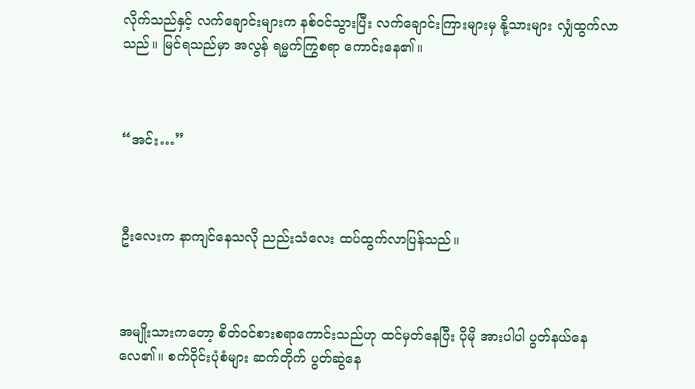လိုက်သည်နှင့် လက်ချောင်းများက နစ်ဝင်သွားပြီး လက်ချောင်းကြားများမှ နို့သားများ လျှံထွက်လာသည်။ မြင်ရသည်မှာ အလွန် ရမ္မက်ကြွစရာ ကောင်းနေ၏။



“အင်း…”



ဦးလေးက နာကျင်နေသလို ညည်းသံလေး ထပ်ထွက်လာပြန်သည်။



အမျိုးသားကတော့ စိတ်ဝင်စားစရာကောင်းသည်ဟု ထင်မှတ်နေပြီး ပိုမို အားပါပါ ပွတ်နယ်နေလေ၏။ စက်ဝိုင်းပုံစံများ ဆက်တိုက် ပွတ်ဆွဲနေ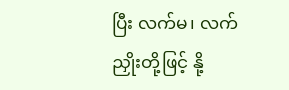ပြီး လက်မ၊ လက်ညှိုးတို့ဖြင့် နို့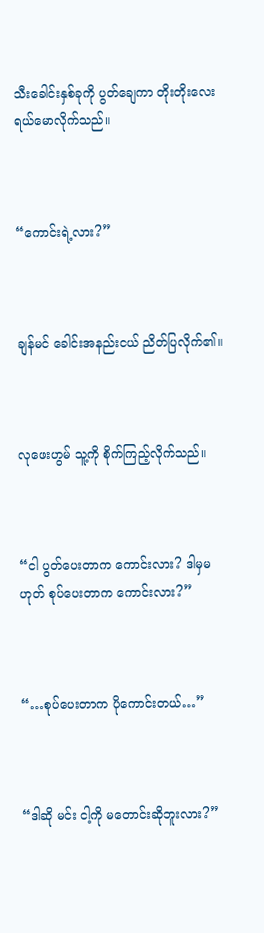သီးခေါင်းနှစ်ခုကို ပွတ်ချေကာ တိုးတိုးလေး ရယ်မောလိုက်သည်။



“ကောင်းရဲ့လား?”



ချန်မင် ခေါင်းအနည်းငယ် ညိတ်ပြလိုက်၏။



လုဖေးဟွမ် သူ့ကို စိုက်ကြည့်လိုက်သည်။



“ငါ ပွတ်ပေးတာက ကောင်းလား? ဒါမှမဟုတ် စုပ်ပေးတာက ကောင်းလား?”



“…စုပ်ပေးတာက ပိုကောင်းတယ်…”



“ဒါဆို မင်း ငါ့ကို မတောင်းဆိုဘူးလား?”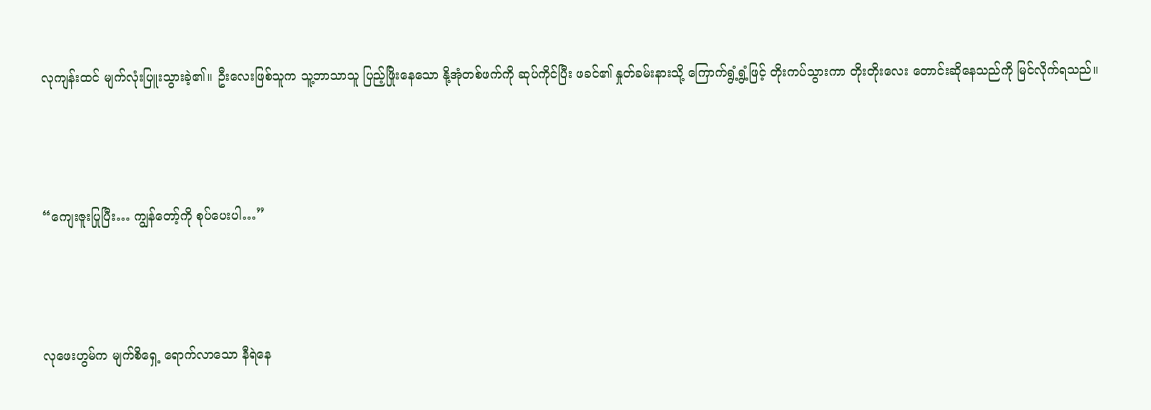လုကျန်းထင် မျက်လုံးပြူးသွားခဲ့၏။ ဦးလေးဖြစ်သူက သူ့ဘာသာသူ ပြည့်ဖြိုးနေသော နို့အုံတစ်ဖက်ကို ဆုပ်ကိုင်ပြီး ဖခင်၏ နှုတ်ခမ်းနားသို့ ကြောက်ရွံ့ရွံ့ဖြင့် တိုးကပ်သွားကာ တိုးတိုးလေး တောင်းဆိုနေသည်ကို မြင်လိုက်ရသည်။



“ကျေးဇူးပြုပြီး… ကျွန်တော့်ကို စုပ်ပေးပါ…”



လုဖေးဟွမ်က မျက်စိရှေ့ ရောက်လာသော နီရဲနေ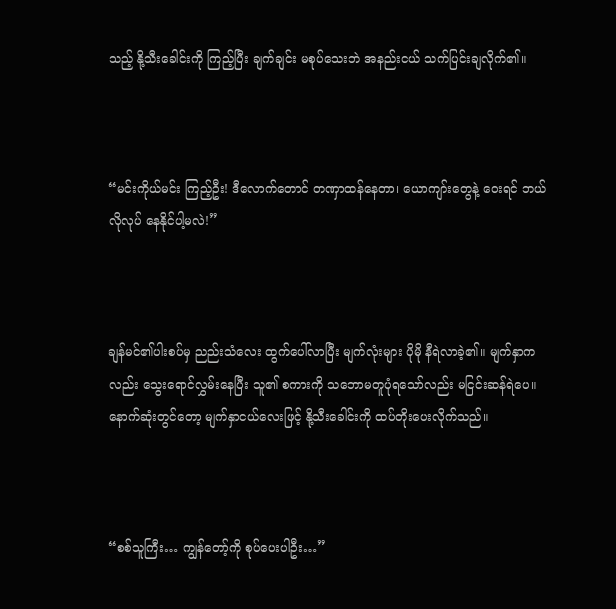သည့် နို့သီးခေါင်းကို ကြည့်ပြီး ချက်ချင်း မစုပ်သေးဘဲ အနည်းငယ် သက်ပြင်းချလိုက်၏။



“မင်းကိုယ်မင်း ကြည့်ဦး! ဒီလောက်တောင် တဏှာထန်နေတာ၊ ယောကျာ်းတွေနဲ့ ဝေးရင် ဘယ်လိုလုပ် နေနိုင်ပါ့မလဲ!”



ချန်မင်၏ပါးစပ်မှ ညည်းသံလေး ထွက်ပေါ်လာပြီး မျက်လုံးများ ပိုမို နီရဲလာခဲ့၏။ မျက်နှာကလည်း သွေးရောင်လွှမ်းနေပြီး သူ၏ စကားကို သဘောမတူပုံရသော်လည်း မငြင်းဆန်ရဲပေ။ နောက်ဆုံးတွင်တော့ မျက်နှာငယ်လေးဖြင့် နို့သီးခေါင်းကို ထပ်တိုးပေးလိုက်သည်။



“စစ်သူကြီး… ကျွန်တော့်ကို စုပ်ပေးပါဦး…”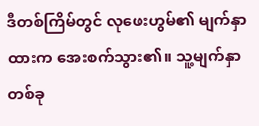ဒီတစ်ကြိမ်တွင် လုဖေးဟွမ်၏ မျက်နှာထားက အေးစက်သွား၏။ သူ့မျက်နှာတစ်ခု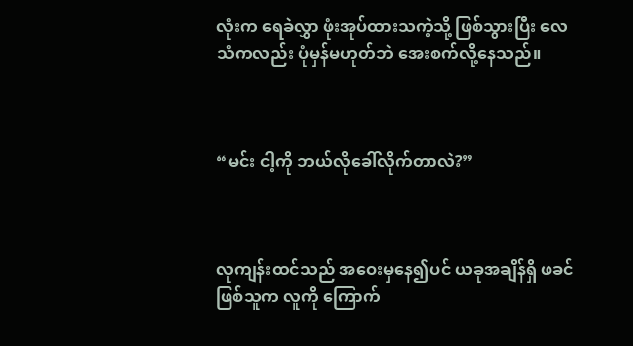လုံးက ရေခဲလွှာ ဖုံးအုပ်ထားသကဲ့သို့ ဖြစ်သွားပြီး လေသံကလည်း ပုံမှန်မဟုတ်ဘဲ အေးစက်လို့နေသည်။



“မင်း ငါ့ကို ဘယ်လိုခေါ်လိုက်တာလဲ?”



လုကျန်းထင်သည် အဝေးမှနေ၍ပင် ယခုအချိန်ရှိ ဖခင်ဖြစ်သူက လူကို ကြောက်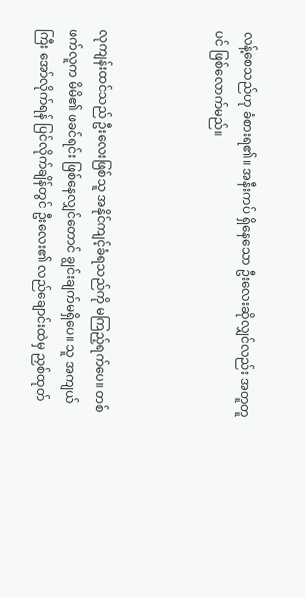လန့်စေသည်ဟု ခံစားရ၏။ အနီးကပ် ရှိနေသော ဦးလေးဆိုလျှင်လည်း အတူတူပင် ဖြစ်လောက်မည်။



လုကျန်းထင်သည် ဦးလေးဖြစ်သူ အနိုင်ကျင့်ခံရသည်ကို မကြည့်ရက်ပေ။ တစ်ဖက်လူက မိမိ၏ ဖခင်ရင်း ဖြစ်နေလျှင်တောင် ချွင်းချက်မရှိပေ။ သူ အကျယ်ကြီး အော်လိုက်ရန် ပြင်လိုက်ချိန်တွင် ဦးလေး၏ လည်ချောင်းထဲမှ ညှစ်ထုတ်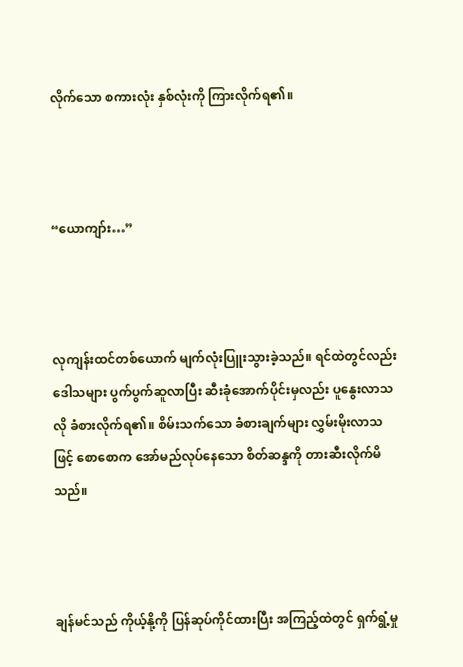လိုက်သော စကားလုံး နှစ်လုံးကို ကြားလိုက်ရ၏။



“ယောကျာ်း…”



လုကျန်းထင်တစ်ယောက် မျက်လုံးပြူးသွားခဲ့သည်။ ရင်ထဲတွင်လည်း ဒေါသများ ပွက်ပွက်ဆူလာပြီး ဆီးခုံအောက်ပိုင်းမှလည်း ပူနွေးလာသလို ခံစားလိုက်ရ၏။ စိမ်းသက်သော ခံစားချက်များ လွှမ်းမိုးလာသဖြင့် စောစောက အော်မည်လုပ်နေသော စိတ်ဆန္ဒကို တားဆီးလိုက်မိသည်။



ချန်မင်သည် ကိုယ့်နို့ကို ပြန်ဆုပ်ကိုင်ထားပြီး အကြည့်ထဲတွင် ရှက်ရွံ့မှု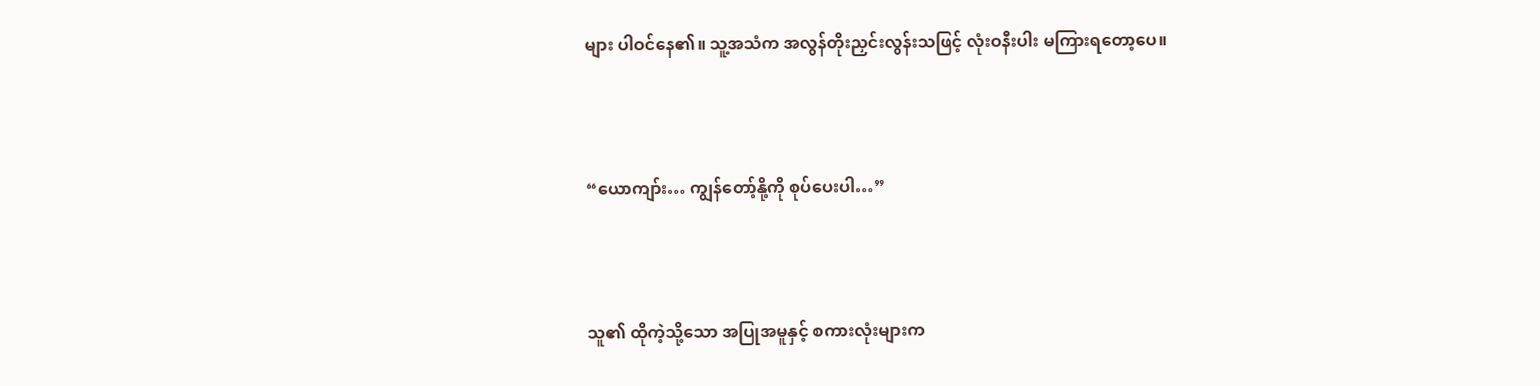များ ပါဝင်နေ၏။ သူ့အသံက အလွန်တိုးညှင်းလွန်းသဖြင့် လုံးဝနီးပါး မကြားရတော့ပေ။



“ယောကျာ်း… ကျွန်တော့်နို့ကို စုပ်ပေးပါ…”



သူ၏ ထိုကဲ့သို့သော အပြုအမူနှင့် စကားလုံးများက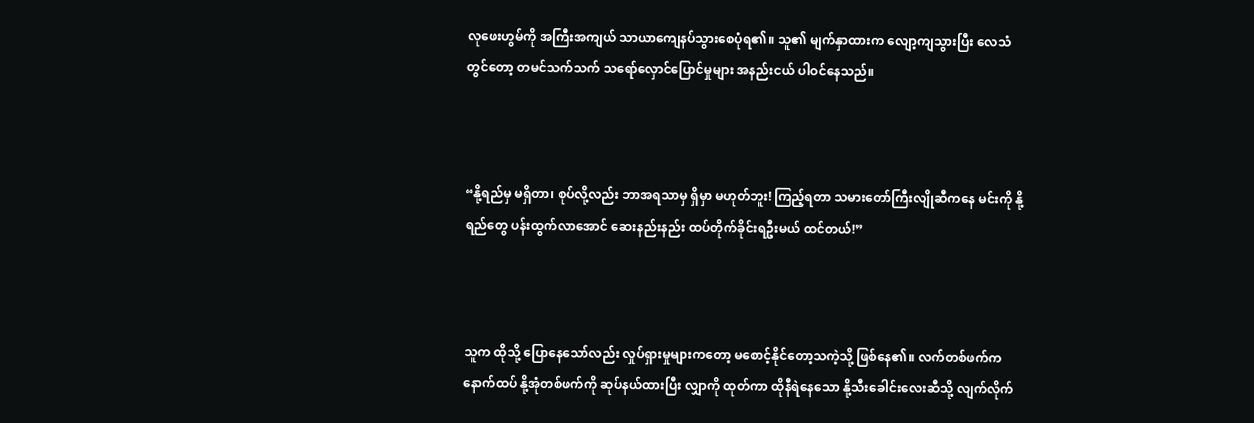လုဖေးဟွမ်ကို အကြီးအကျယ် သာယာကျေနပ်သွားစေပုံရ၏။ သူ၏ မျက်နှာထားက လျော့ကျသွားပြီး လေသံတွင်တော့ တမင်သက်သက် သရော်လှောင်ပြောင်မှုများ အနည်းငယ် ပါဝင်နေသည်။



“နို့ရည်မှ မရှိတာ၊ စုပ်လို့လည်း ဘာအရသာမှ ရှိမှာ မဟုတ်ဘူး! ကြည့်ရတာ သမားတော်ကြီးလျိုဆီကနေ မင်းကို နို့ရည်တွေ ပန်းထွက်လာအောင် ဆေးနည်းနည်း ထပ်တိုက်ခိုင်းရဦးမယ် ထင်တယ်!”



သူက ထိုသို့ ပြောနေသော်လည်း လှုပ်ရှားမှုများကတော့ မစောင့်နိုင်တော့သကဲ့သို့ ဖြစ်နေ၏။ လက်တစ်ဖက်က နောက်ထပ် နို့အုံတစ်ဖက်ကို ဆုပ်နယ်ထားပြီး လျှာကို ထုတ်ကာ ထိုနီရဲနေသော နို့သီးခေါင်းလေးဆီသို့ လျက်လိုက်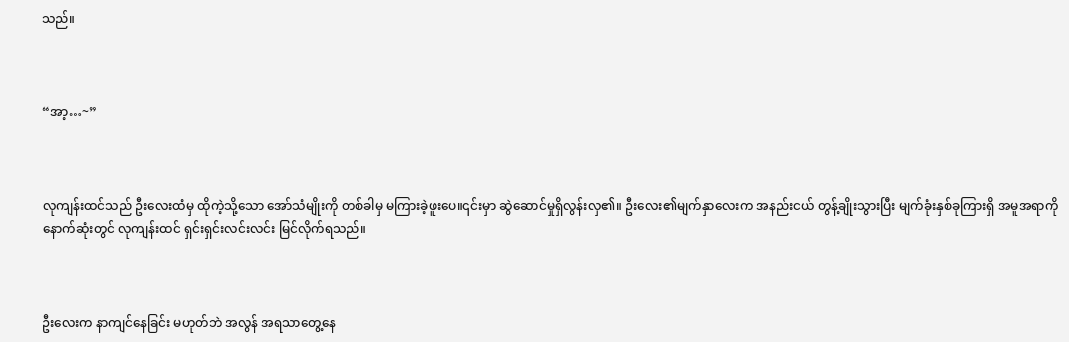သည်။



“အာ့…~”



လုကျန်းထင်သည် ဦးလေးထံမှ ထိုကဲ့သို့သော အော်သံမျိုးကို တစ်ခါမှ မကြားခဲ့ဖူးပေ။၎င်းမှာ ဆွဲဆောင်မှုရှိလွန်းလှ၏။ ဦးလေး၏မျက်နှာလေးက အနည်းငယ် တွန့်ချိုးသွားပြီး မျက်ခုံးနှစ်ခုကြားရှိ အမူအရာကို နောက်ဆုံးတွင် လုကျန်းထင် ရှင်းရှင်းလင်းလင်း မြင်လိုက်ရသည်။



ဦးလေးက နာကျင်နေခြင်း မဟုတ်ဘဲ အလွန် အရသာတွေ့နေ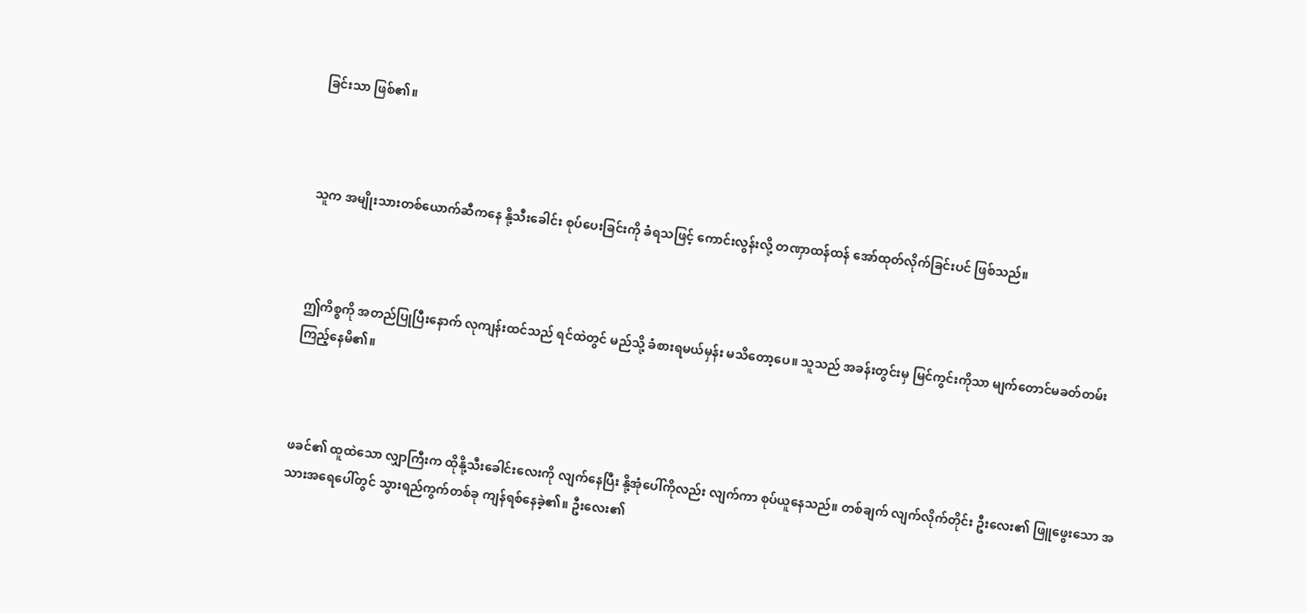ခြင်းသာ ဖြစ်၏။



သူက အမျိုးသားတစ်ယောက်ဆီကနေ နို့သီးခေါင်း စုပ်ပေးခြင်းကို ခံရသဖြင့် ကောင်းလွန်းလို့ တဏှာထန်ထန် အော်ထုတ်လိုက်ခြင်းပင် ဖြစ်သည်။



ဤကိစ္စကို အတည်ပြုပြီးနောက် လုကျန်းထင်သည် ရင်ထဲတွင် မည်သို့ ခံစားရမယ်မှန်း မသိတော့ပေ။ သူသည် အခန်းတွင်းမှ မြင်ကွင်းကိုသာ မျက်တောင်မခတ်တမ်း ကြည့်နေမိ၏။



ဖခင်၏ ထူထဲသော လျှာကြီးက ထိုနို့သီးခေါင်းလေးကို လျက်နေပြီး နို့အုံပေါ်ကိုလည်း လျက်ကာ စုပ်ယူနေသည်။ တစ်ချက် လျက်လိုက်တိုင်း ဦးလေး၏ ဖြူဖွေးသော အသားအရေပေါ်တွင် သွားရည်ကွက်တစ်ခု ကျန်ရစ်နေခဲ့၏။ ဦးလေး၏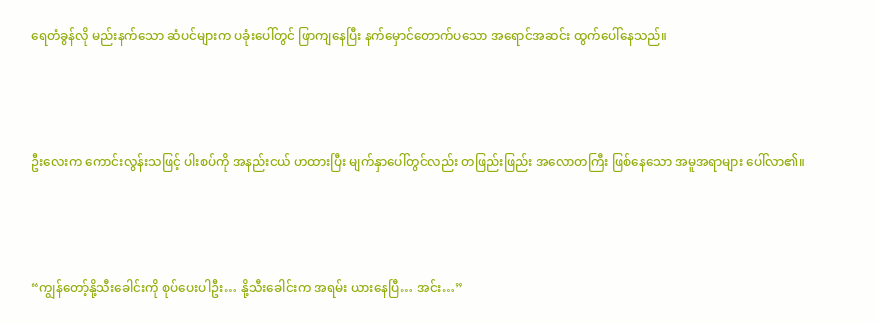ရေတံခွန်လို မည်းနက်သော ဆံပင်များက ပခုံးပေါ်တွင် ဖြာကျနေပြီး နက်မှောင်တောက်ပသော အရောင်အဆင်း ထွက်ပေါ်နေသည်။



ဦးလေးက ကောင်းလွန်းသဖြင့် ပါးစပ်ကို အနည်းငယ် ဟထားပြီး မျက်နှာပေါ်တွင်လည်း တဖြည်းဖြည်း အလောတကြီး ဖြစ်နေသော အမူအရာများ ပေါ်လာ၏။



“ကျွန်တော့်နို့သီးခေါင်းကို စုပ်ပေးပါဦး… နို့သီးခေါင်းက အရမ်း ယားနေပြီ… အင်း…”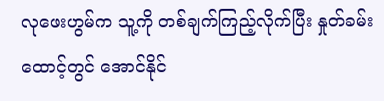လုဖေးဟွမ်က သူ့ကို တစ်ချက်ကြည့်လိုက်ပြီး နှုတ်ခမ်းထောင့်တွင် အောင်နိုင်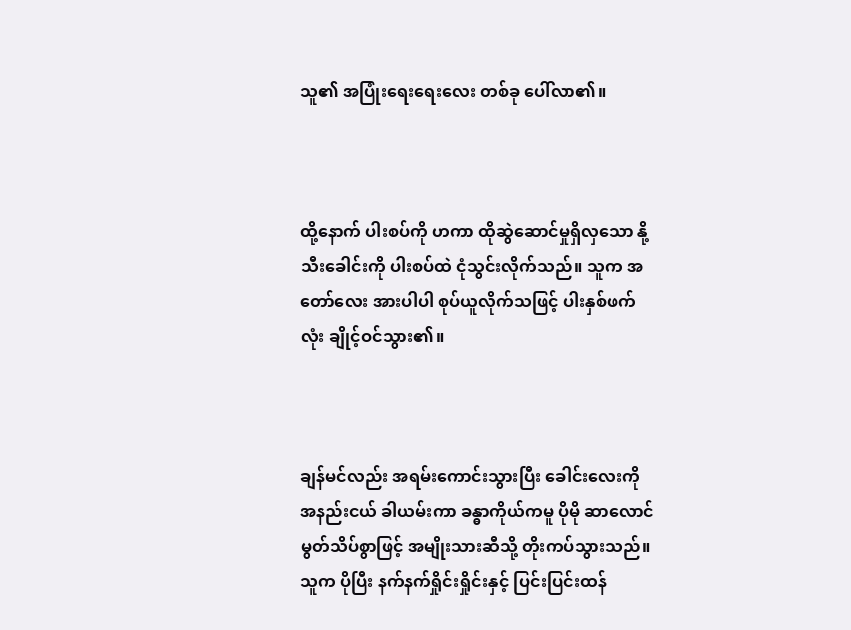သူ၏ အပြုံးရေးရေးလေး တစ်ခု ပေါ်လာ၏။



ထို့နောက် ပါးစပ်ကို ဟကာ ထိုဆွဲဆောင်မှုရှိလှသော နို့သီးခေါင်းကို ပါးစပ်ထဲ ငုံသွင်းလိုက်သည်။ သူက အတော်လေး အားပါပါ စုပ်ယူလိုက်သဖြင့် ပါးနှစ်ဖက်လုံး ချိုင့်ဝင်သွား၏။



ချန်မင်လည်း အရမ်းကောင်းသွားပြီး ခေါင်းလေးကို အနည်းငယ် ခါယမ်းကာ ခန္ဓာကိုယ်ကမူ ပိုမို ဆာလောင်မွတ်သိပ်စွာဖြင့် အမျိုးသားဆီသို့ တိုးကပ်သွားသည်။ သူက ပိုပြီး နက်နက်ရှိုင်းရှိုင်းနှင့် ပြင်းပြင်းထန်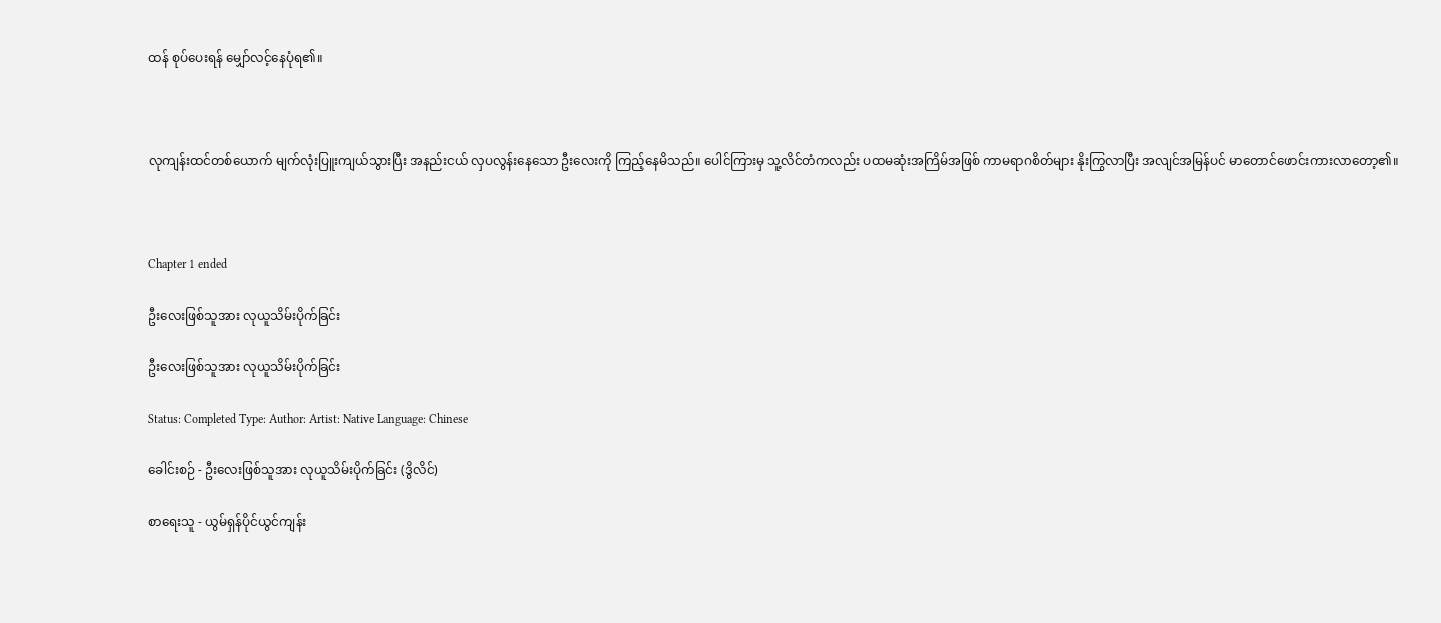ထန် စုပ်ပေးရန် မျှော်လင့်နေပုံရ၏။



လုကျန်းထင်တစ်ယောက် မျက်လုံးပြူးကျယ်သွားပြီး အနည်းငယ် လှပလွန်းနေသော ဦးလေးကို ကြည့်နေမိသည်။ ပေါင်ကြားမှ သူ့လိင်တံကလည်း ပထမဆုံးအကြိမ်အဖြစ် ကာမရာဂစိတ်များ နိုးကြွလာပြီး အလျင်အမြန်ပင် မာတောင်ဖောင်းကားလာတော့၏။



Chapter 1 ended

ဦးလေးဖြစ်သူအား လုယူသိမ်းပိုက်ခြင်း

ဦးလေးဖြစ်သူအား လုယူသိမ်းပိုက်ခြင်း

Status: Completed Type: Author: Artist: Native Language: Chinese

ခေါင်းစဉ် - ဦးလေးဖြစ်သူအား လုယူသိမ်းပိုက်ခြင်း (ဒွိလိင်)

စာရေးသူ - ယွမ်ရှန်ပိုင်ယွင်ကျန်း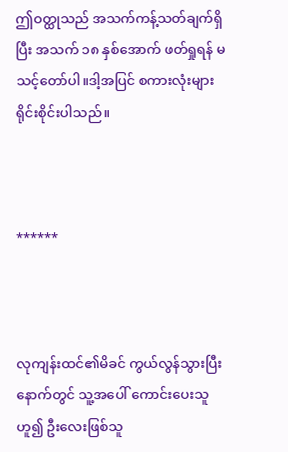ဤဝတ္ထုသည် အသက်ကန့်သတ်ချက်ရှိပြီး အသက် ၁၈ နှစ်အောက် ဖတ်ရှုရန် မသင့်တော်ပါ။ဒါ့အပြင် စကားလုံးများ ရိုင်းစိုင်းပါသည်။



******



လုကျန်းထင်၏မိခင် ကွယ်လွန်သွားပြီးနောက်တွင် သူ့အပေါ် ကောင်းပေးသူဟူ၍ ဦးလေးဖြစ်သူ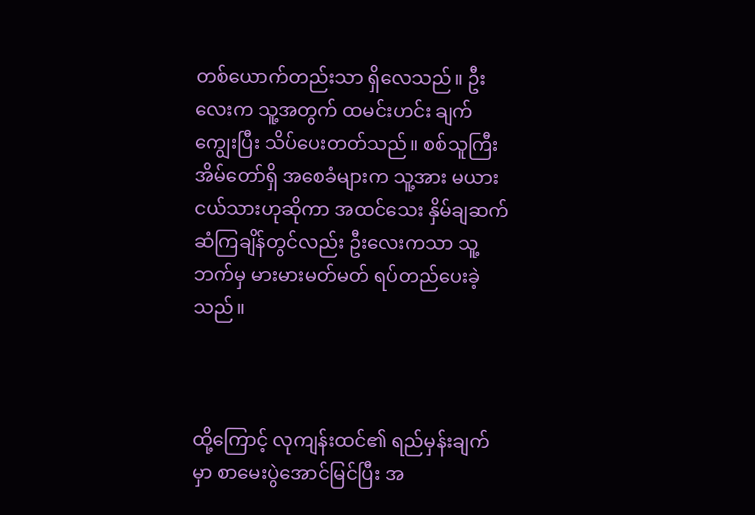တစ်ယောက်တည်းသာ ရှိလေသည်။ ဦးလေးက သူ့အတွက် ထမင်းဟင်း ချက်ကျွေးပြီး သိပ်ပေးတတ်သည်။ စစ်သူကြီးအိမ်တော်ရှိ အစေခံများက သူ့အား မယားငယ်သားဟုဆိုကာ အထင်သေး နှိမ်ချဆက်ဆံကြချိန်တွင်လည်း ဦးလေးကသာ သူ့ဘက်မှ မားမားမတ်မတ် ရပ်တည်ပေးခဲ့သည်။



ထို့ကြောင့် လုကျန်းထင်၏ ရည်မှန်းချက်မှာ စာမေးပွဲအောင်မြင်ပြီး အ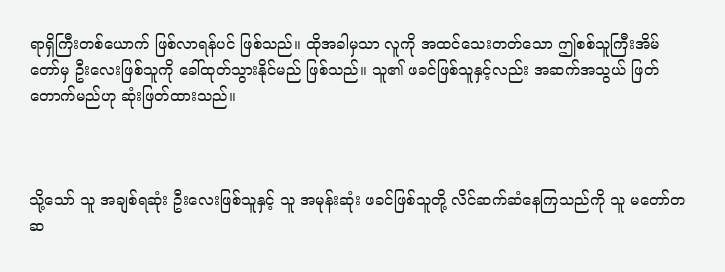ရာရှိကြီးတစ်ယောက် ဖြစ်လာရန်ပင် ဖြစ်သည်။ ထိုအခါမှသာ လူကို အထင်သေးတတ်သော ဤစစ်သူကြီးအိမ်တော်မှ ဦးလေးဖြစ်သူကို ခေါ်ထုတ်သွားနိုင်မည် ဖြစ်သည်။ သူ၏ ဖခင်ဖြစ်သူနှင့်လည်း အဆက်အသွယ် ဖြတ်တောက်မည်ဟု ဆုံးဖြတ်ထားသည်။



သို့သော် သူ အချစ်ရဆုံး ဦးလေးဖြစ်သူနှင့် သူ အမုန်းဆုံး ဖခင်ဖြစ်သူတို့ လိင်ဆက်ဆံနေကြသည်ကို သူ မတော်တဆ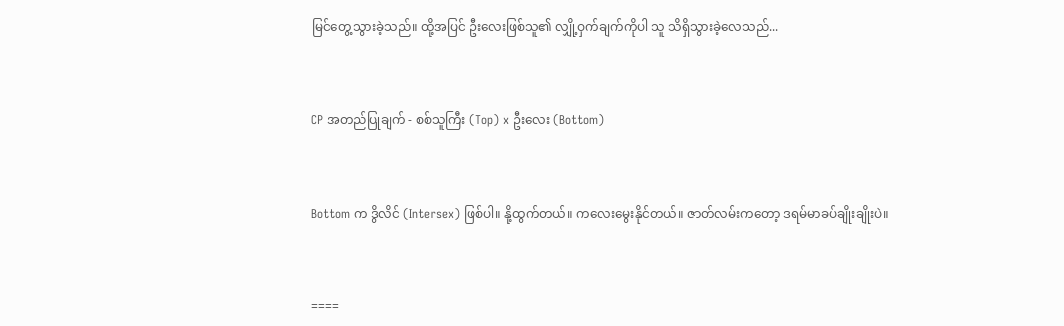မြင်တွေ့သွားခဲ့သည်။ ထို့အပြင် ဦးလေးဖြစ်သူ၏ လျှို့ဝှက်ချက်ကိုပါ သူ သိရှိသွားခဲ့လေသည်...



CP အတည်ပြုချက် - စစ်သူကြီး (Top) x ဦးလေး (Bottom)



Bottom က ဒွိလိင် (Intersex) ဖြစ်ပါ။ နို့ထွက်တယ်။ ကလေးမွေးနိုင်တယ်။ ဇာတ်လမ်းကတော့ ဒရမ်မာခပ်ချိုးချိုးပဲ။



====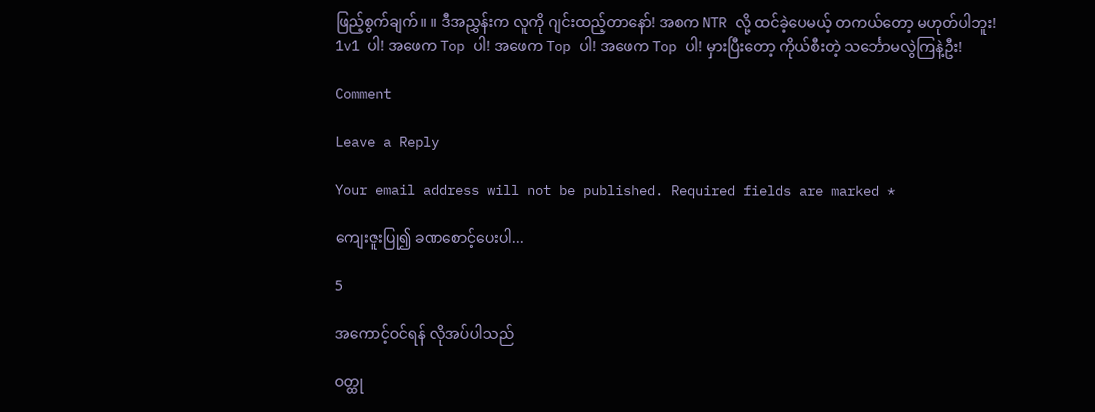ဖြည့်စွက်ချက်။ ။ ဒီအညွှန်းက လူကို ဂျင်းထည့်တာနော်! အစက NTR လို့ ထင်ခဲ့ပေမယ့် တကယ်တော့ မဟုတ်ပါဘူး! 1v1 ပါ! အဖေက Top ပါ! အဖေက Top ပါ! အဖေက Top ပါ! မှားပြီးတော့ ကိုယ်စီးတဲ့ သင်္ဘောမလွဲကြနဲ့ဦး!

Comment

Leave a Reply

Your email address will not be published. Required fields are marked *

ကျေးဇူးပြု၍ ခဏစောင့်ပေးပါ...

5

အကောင့်ဝင်ရန် လိုအပ်ပါသည်

ဝတ္ထု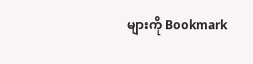များကို Bookmark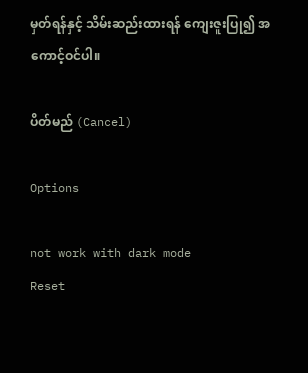မှတ်ရန်နှင့် သိမ်းဆည်းထားရန် ကျေးဇူးပြု၍ အကောင့်ဝင်ပါ။

ပိတ်မည် (Cancel)

Options

not work with dark mode
Reset